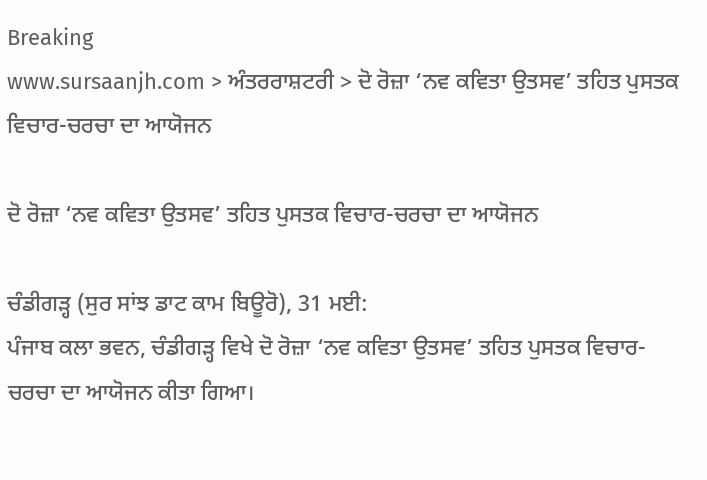Breaking
www.sursaanjh.com > ਅੰਤਰਰਾਸ਼ਟਰੀ > ਦੋ ਰੋਜ਼ਾ ‘ਨਵ ਕਵਿਤਾ ਉਤਸਵ’ ਤਹਿਤ ਪੁਸਤਕ ਵਿਚਾਰ-ਚਰਚਾ ਦਾ ਆਯੋਜਨ

ਦੋ ਰੋਜ਼ਾ ‘ਨਵ ਕਵਿਤਾ ਉਤਸਵ’ ਤਹਿਤ ਪੁਸਤਕ ਵਿਚਾਰ-ਚਰਚਾ ਦਾ ਆਯੋਜਨ

ਚੰਡੀਗੜ੍ਹ (ਸੁਰ ਸਾਂਝ ਡਾਟ ਕਾਮ ਬਿਊਰੋ), 31 ਮਈ:
ਪੰਜਾਬ ਕਲਾ ਭਵਨ, ਚੰਡੀਗੜ੍ਹ ਵਿਖੇ ਦੋ ਰੋਜ਼ਾ ‘ਨਵ ਕਵਿਤਾ ਉਤਸਵ’ ਤਹਿਤ ਪੁਸਤਕ ਵਿਚਾਰ-ਚਰਚਾ ਦਾ ਆਯੋਜਨ ਕੀਤਾ ਗਿਆ।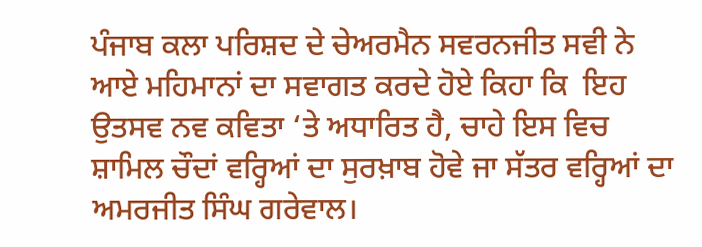ਪੰਜਾਬ ਕਲਾ ਪਰਿਸ਼ਦ ਦੇ ਚੇਅਰਮੈਨ ਸਵਰਨਜੀਤ ਸਵੀ ਨੇ ਆਏ ਮਹਿਮਾਨਾਂ ਦਾ ਸਵਾਗਤ ਕਰਦੇ ਹੋਏ ਕਿਹਾ ਕਿ  ਇਹ ਉਤਸਵ ਨਵ ਕਵਿਤਾ ‘ਤੇ ਅਧਾਰਿਤ ਹੈ, ਚਾਹੇ ਇਸ ਵਿਚ ਸ਼ਾਮਿਲ ਚੌਦਾਂ ਵਰ੍ਹਿਆਂ ਦਾ ਸੁਰਖ਼ਾਬ ਹੋਵੇ ਜਾ ਸੱਤਰ ਵਰ੍ਹਿਆਂ ਦਾ ਅਮਰਜੀਤ ਸਿੰਘ ਗਰੇਵਾਲ।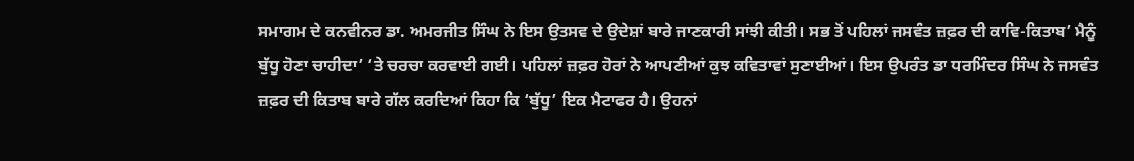ਸਮਾਗਮ ਦੇ ਕਨਵੀਨਰ ਡਾ. ਅਮਰਜੀਤ ਸਿੰਘ ਨੇ ਇਸ ਉਤਸਵ ਦੇ ਉਦੇਸ਼ਾਂ ਬਾਰੇ ਜਾਣਕਾਰੀ ਸਾਂਝੀ ਕੀਤੀ। ਸਭ ਤੋਂ ਪਹਿਲਾਂ ਜਸਵੰਤ ਜ਼ਫ਼ਰ ਦੀ ਕਾਵਿ-ਕਿਤਾਬ’ ਮੈਨੂੰ ਬੁੱਧੂ ਹੋਣਾ ਚਾਹੀਦਾ’ ‘ਤੇ ਚਰਚਾ ਕਰਵਾਈ ਗਈ। ਪਹਿਲਾਂ ਜ਼ਫ਼ਰ ਹੋਰਾਂ ਨੇ ਆਪਣੀਆਂ ਕੁਝ ਕਵਿਤਾਵਾਂ ਸੁਣਾਈਆਂ। ਇਸ ਉਪਰੰਤ ਡਾ ਧਰਮਿੰਦਰ ਸਿੰਘ ਨੇ ਜਸਵੰਤ ਜ਼ਫ਼ਰ ਦੀ ਕਿਤਾਬ ਬਾਰੇ ਗੱਲ ਕਰਦਿਆਂ ਕਿਹਾ ਕਿ ‘ਬੁੱਧੂ’ ਇਕ ਮੈਟਾਫਰ ਹੈ। ਉਹਨਾਂ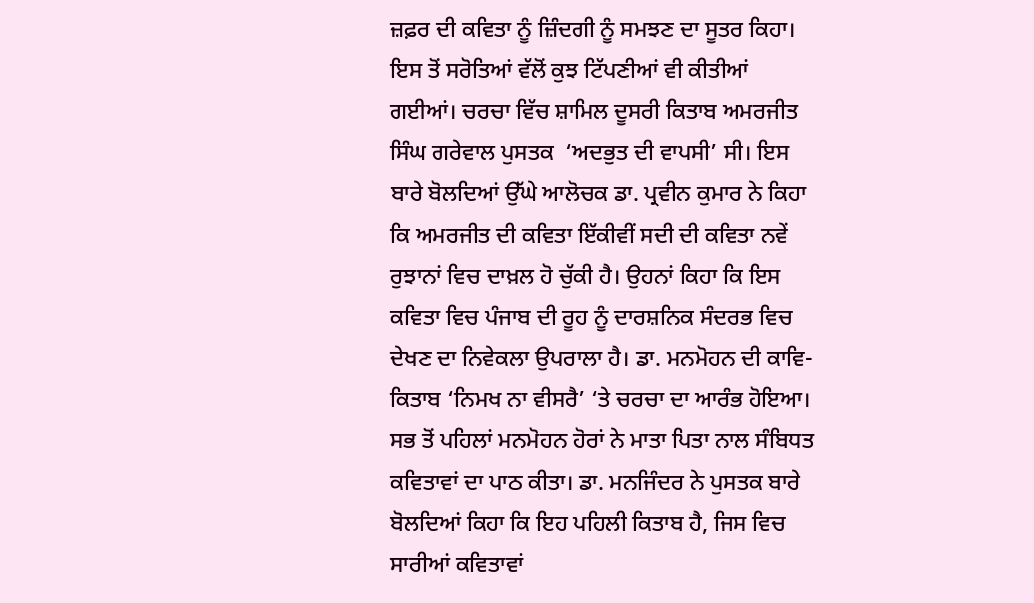ਜ਼ਫ਼ਰ ਦੀ ਕਵਿਤਾ ਨੂੰ ਜ਼ਿੰਦਗੀ ਨੂੰ ਸਮਝਣ ਦਾ ਸੂਤਰ ਕਿਹਾ। ਇਸ ਤੋਂ ਸਰੋਤਿਆਂ ਵੱਲੋਂ ਕੁਝ ਟਿੱਪਣੀਆਂ ਵੀ ਕੀਤੀਆਂ ਗਈਆਂ। ਚਰਚਾ ਵਿੱਚ ਸ਼ਾਮਿਲ ਦੂਸਰੀ ਕਿਤਾਬ ਅਮਰਜੀਤ ਸਿੰਘ ਗਰੇਵਾਲ ਪੁਸਤਕ  ‘ਅਦਭੁਤ ਦੀ ਵਾਪਸੀ’ ਸੀ। ਇਸ ਬਾਰੇ ਬੋਲਦਿਆਂ ਉੱਘੇ ਆਲੋਚਕ ਡਾ. ਪ੍ਰਵੀਨ ਕੁਮਾਰ ਨੇ ਕਿਹਾ ਕਿ ਅਮਰਜੀਤ ਦੀ ਕਵਿਤਾ ਇੱਕੀਵੀਂ ਸਦੀ ਦੀ ਕਵਿਤਾ ਨਵੇਂ ਰੁਝਾਨਾਂ ਵਿਚ ਦਾਖ਼ਲ ਹੋ ਚੁੱਕੀ ਹੈ। ਉਹਨਾਂ ਕਿਹਾ ਕਿ ਇਸ ਕਵਿਤਾ ਵਿਚ ਪੰਜਾਬ ਦੀ ਰੂਹ ਨੂੰ ਦਾਰਸ਼ਨਿਕ ਸੰਦਰਭ ਵਿਚ ਦੇਖਣ ਦਾ ਨਿਵੇਕਲਾ ਉਪਰਾਲਾ ਹੈ। ਡਾ. ਮਨਮੋਹਨ ਦੀ ਕਾਵਿ-ਕਿਤਾਬ ‘ਨਿਮਖ ਨਾ ਵੀਸਰੈ’ ‘ਤੇ ਚਰਚਾ ਦਾ ਆਰੰਭ ਹੋਇਆ। ਸਭ ਤੋਂ ਪਹਿਲਾਂ ਮਨਮੋਹਨ ਹੋਰਾਂ ਨੇ ਮਾਤਾ ਪਿਤਾ ਨਾਲ ਸੰਬਿਧਤ ਕਵਿਤਾਵਾਂ ਦਾ ਪਾਠ ਕੀਤਾ। ਡਾ. ਮਨਜਿੰਦਰ ਨੇ ਪੁਸਤਕ ਬਾਰੇ ਬੋਲਦਿਆਂ ਕਿਹਾ ਕਿ ਇਹ ਪਹਿਲੀ ਕਿਤਾਬ ਹੈ, ਜਿਸ ਵਿਚ ਸਾਰੀਆਂ ਕਵਿਤਾਵਾਂ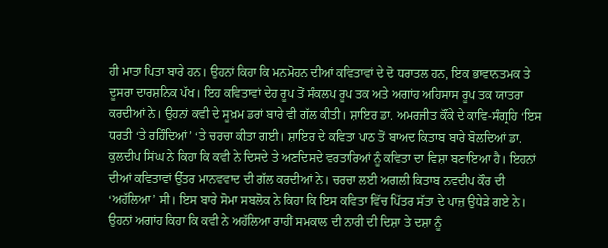ਹੀ ਮਾਤਾ ਪਿਤਾ ਬਾਰੇ ਹਨ। ਉਹਨਾਂ ਕਿਹਾ ਕਿ ਮਨਮੋਹਨ ਦੀਆਂ ਕਵਿਤਾਵਾਂ ਦੇ ਦੋ ਧਰਾਤਲ ਹਨ, ਇਕ ਭਾਵਾਨਤਮਕ ਤੇ ਦੂਸਰਾ ਦਾਰਸ਼ਨਿਕ ਪੱਖ। ਇਹ ਕਵਿਤਾਵਾਂ ਦੇਹ ਰੂਪ ਤੋਂ ਸੰਕਲਪ ਰੂਪ ਤਕ ਅਤੇ ਅਗਾਂਹ ਅਹਿਸਾਸ ਰੂਪ ਤਕ ਯਾਤਰਾ ਕਰਦੀਆਂ ਨੇ। ਉਹਨਾਂ ਕਵੀ ਦੇ ਸੂਖ਼ਮ ਡਰਾਂ ਬਾਰੇ ਵੀ ਗੱਲ ਕੀਤੀ। ਸ਼ਾਇਰ ਡਾ. ਅਮਰਜੀਤ ਕੌਂਕੇ ਦੇ ਕਾਵਿ-ਸੰਗ੍ਰਹਿ ‘ਇਸ ਧਰਤੀ ‘ਤੇ ਰਹਿੰਦਿਆਂ’ ‘ਤੇ ਚਰਚਾ ਕੀਤਾ ਗਈ। ਸ਼ਾਇਰ ਦੇ ਕਵਿਤਾ ਪਾਠ ਤੋਂ ਬਾਅਦ ਕਿਤਾਬ ਬਾਰੇ ਬੋਲਦਿਆਂ ਡਾ. ਕੁਲਦੀਪ ਸਿਂਘ ਨੇ ਕਿਹਾ ਕਿ ਕਵੀ ਨੇ ਦਿਸਦੇ ਤੇ ਅਣਦਿਸਦੇ ਵਰਤਾਰਿਆਂ ਨੂੰ ਕਵਿਤਾ ਦਾ ਵਿਸ਼ਾ ਬਣਾਇਆ ਹੈ। ਇਹਨਾਂ ਦੀਆਂ ਕਵਿਤਾਵਾਂ ਉੱਤਰ ਮਾਨਵਵਾਦ ਦੀ ਗੱਲ ਕਰਦੀਆਂ ਨੇ। ਚਰਚਾ ਲਈ ਅਗਲੀ ਕਿਤਾਬ ਨਵਦੀਪ ਕੌਰ ਦੀ ‘ਅਹੱਲਿਆ’ ਸੀ। ਇਸ ਬਾਰੇ ਸੋਮਾ ਸਬਲੋਕ ਨੇ ਕਿਹਾ ਕਿ ਇਸ ਕਵਿਤਾ ਵਿੱਚ ਪਿੱਤਰ ਸੱਤਾ ਦੇ ਪਾਜ਼ ਉਧੇੜੇ ਗਏ ਨੇ। ਉਹਨਾਂ ਅਗਾਂਹ ਕਿਹਾ ਕਿ ਕਵੀ ਨੇ ਅਹੱਲਿਆ ਰਾਹੀਂ ਸਮਕਾਲ ਦੀ ਨਾਰੀ ਦੀ ਦਿਸ਼ਾ ਤੇ ਦਸ਼ਾ ਨੂੰ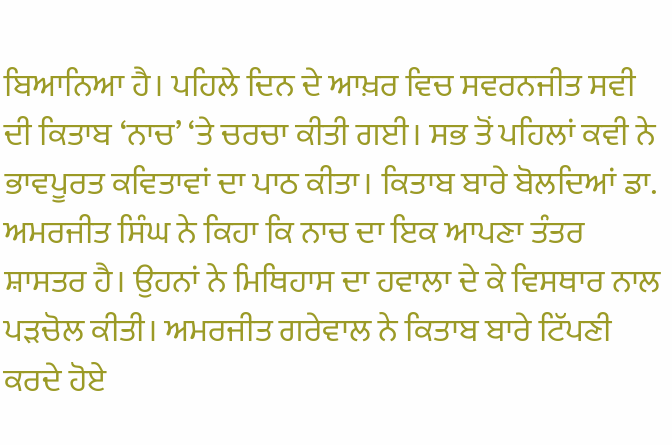ਬਿਆਨਿਆ ਹੈ। ਪਹਿਲੇ ਦਿਨ ਦੇ ਆਖ਼ਰ ਵਿਚ ਸਵਰਨਜੀਤ ਸਵੀ ਦੀ ਕਿਤਾਬ ‘ਨਾਚ’ ‘ਤੇ ਚਰਚਾ ਕੀਤੀ ਗਈ। ਸਭ ਤੋਂ ਪਹਿਲਾਂ ਕਵੀ ਨੇ ਭਾਵਪੂਰਤ ਕਵਿਤਾਵਾਂ ਦਾ ਪਾਠ ਕੀਤਾ। ਕਿਤਾਬ ਬਾਰੇ ਬੋਲਦਿਆਂ ਡਾ. ਅਮਰਜੀਤ ਸਿੰਘ ਨੇ ਕਿਹਾ ਕਿ ਨਾਚ ਦਾ ਇਕ ਆਪਣਾ ਤੰਤਰ ਸ਼ਾਸਤਰ ਹੈ। ਉਹਨਾਂ ਨੇ ਮਿਥਿਹਾਸ ਦਾ ਹਵਾਲਾ ਦੇ ਕੇ ਵਿਸਥਾਰ ਨਾਲ ਪੜਚੋਲ ਕੀਤੀ। ਅਮਰਜੀਤ ਗਰੇਵਾਲ ਨੇ ਕਿਤਾਬ ਬਾਰੇ ਟਿੱਪਣੀ ਕਰਦੇ ਹੋਏ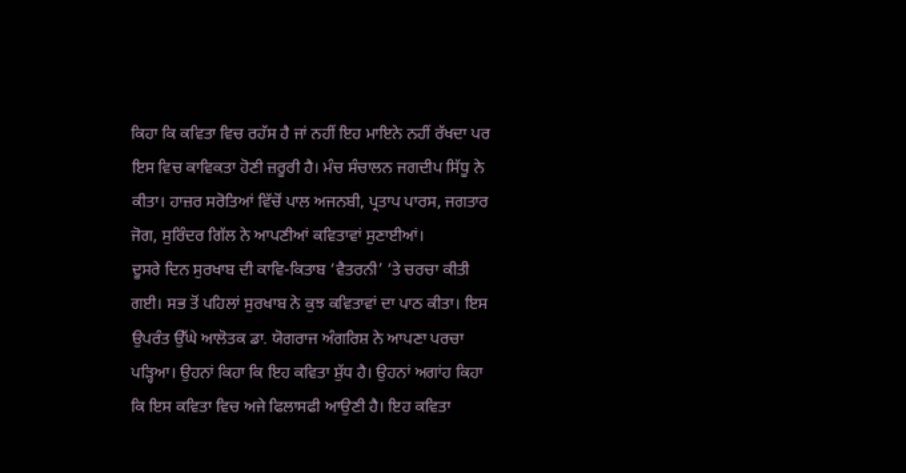ਕਿਹਾ ਕਿ ਕਵਿਤਾ ਵਿਚ ਰਹੱਸ ਹੈ ਜਾਂ ਨਹੀਂ ਇਹ ਮਾਇਨੇ ਨਹੀਂ ਰੱਖਦਾ ਪਰ ਇਸ ਵਿਚ ਕਾਵਿਕਤਾ ਹੋਣੀ ਜ਼ਰੂਰੀ ਹੈ। ਮੰਚ ਸੰਚਾਲਨ ਜਗਦੀਪ ਸਿੱਧੂ ਨੇ ਕੀਤਾ। ਹਾਜ਼ਰ ਸਰੋਤਿਆਂ ਵਿੱਚੋਂ ਪਾਲ ਅਜਨਬੀ, ਪ੍ਰਤਾਪ ਪਾਰਸ, ਜਗਤਾਰ ਜੋਗ, ਸੁਰਿੰਦਰ ਗਿੱਲ ਨੇ ਆਪਣੀਆਂ ਕਵਿਤਾਵਾਂ ਸੁਣਾਈਆਂ।
ਦੂਸਰੇ ਦਿਨ ਸੁਰਖਾਬ ਦੀ ਕਾਵਿ-ਕਿਤਾਬ ‘ਵੈਤਰਨੀ’ ‘ਤੇ ਚਰਚਾ ਕੀਤੀ ਗਈ। ਸਭ ਤੋਂ ਪਹਿਲਾਂ ਸੁਰਖਾਬ ਨੇ ਕੁਝ ਕਵਿਤਾਵਾਂ ਦਾ ਪਾਠ ਕੀਤਾ। ਇਸ ਉਪਰੰਤ ਉੱਘੇ ਆਲੋਤਕ ਡਾ. ਯੋਗਰਾਜ ਅੰਗਰਿਸ਼ ਨੇ ਆਪਣਾ ਪਰਚਾ ਪੜ੍ਹਿਆ। ਉਹਨਾਂ ਕਿਹਾ ਕਿ ਇਹ ਕਵਿਤਾ ਸ਼ੁੱਧ ਹੈ। ਉਹਨਾਂ ਅਗਾਂਹ ਕਿਹਾ ਕਿ ਇਸ ਕਵਿਤਾ ਵਿਚ ਅਜੇ ਫਿਲਾਸਫੀ ਆਉਣੀ ਹੈ। ਇਹ ਕਵਿਤਾ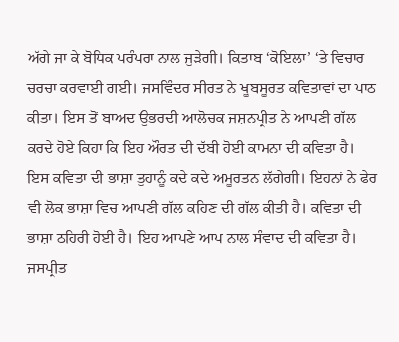ਅੱਗੇ ਜਾ ਕੇ ਬੋਧਿਕ ਪਰੰਪਰਾ ਨਾਲ ਜੁੜੇਗੀ। ਕਿਤਾਬ ‘ਕੋਇਲਾ’ ‘ਤੇ ਵਿਚਾਰ ਚਰਚਾ ਕਰਵਾਈ ਗਈ। ਜਸਵਿੰਦਰ ਸੀਰਤ ਨੇ ਖੂਬਸੂਰਤ ਕਵਿਤਾਵਾਂ ਦਾ ਪਾਠ ਕੀਤਾ। ਇਸ ਤੋਂ ਬਾਅਦ ਉਭਰਦੀ ਆਲੋਚਕ ਜਸ਼ਨਪ੍ਰੀਤ ਨੇ ਆਪਣੀ ਗੱਲ ਕਰਦੇ ਹੋਏ ਕਿਹਾ ਕਿ ਇਹ ਔਰਤ ਦੀ ਦੱਬੀ ਹੋਈ ਕਾਮਨਾ ਦੀ ਕਵਿਤਾ ਹੈ। ਇਸ ਕਵਿਤਾ ਦੀ ਭਾਸ਼ਾ ਤੁਹਾਨੂੰ ਕਦੇ ਕਦੇ ਅਮੂਰਤਨ ਲੱਗੇਗੀ। ਇਹਨਾਂ ਨੇ ਫੇਰ ਵੀ ਲੋਕ ਭਾਸ਼ਾ ਵਿਚ ਆਪਣੀ ਗੱਲ ਕਹਿਣ ਦੀ ਗੱਲ ਕੀਤੀ ਹੈ। ਕਵਿਤਾ ਦੀ ਭਾਸ਼ਾ ਠਹਿਰੀ ਹੋਈ ਹੈ। ਇਹ ਆਪਣੇ ਆਪ ਨਾਲ ਸੰਵਾਦ ਦੀ ਕਵਿਤਾ ਹੈ। ਜਸਪ੍ਰੀਤ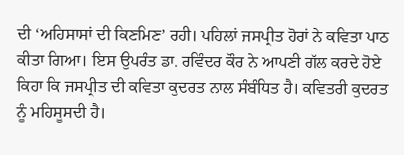ਦੀ ‘ਅਹਿਸਾਸਾਂ ਦੀ ਕਿਣਮਿਣ’ ਰਹੀ। ਪਹਿਲਾਂ ਜਸਪ੍ਰੀਤ ਹੋਰਾਂ ਨੇ ਕਵਿਤਾ ਪਾਠ ਕੀਤਾ ਗਿਆ। ਇਸ ਉਪਰੰਤ ਡਾ. ਰਵਿੰਦਰ ਕੌਰ ਨੇ ਆਪਣੀ ਗੱਲ ਕਰਦੇ ਹੋਏ ਕਿਹਾ ਕਿ ਜਸਪ੍ਰੀਤ ਦੀ ਕਵਿਤਾ ਕੁਦਰਤ ਨਾਲ ਸੰਬੰਧਿਤ ਹੈ। ਕਵਿਤਰੀ ਕੁਦਰਤ ਨੂੰ ਮਹਿਸੂਸਦੀ ਹੈ।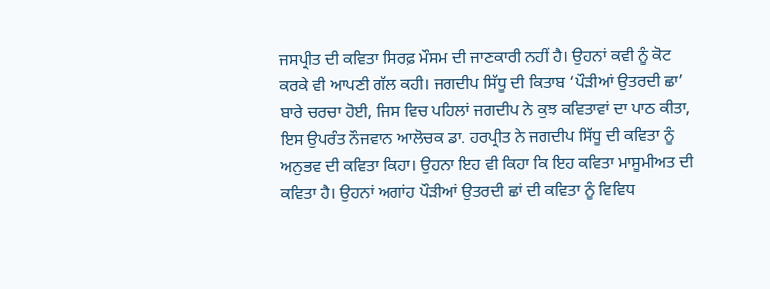ਜਸਪ੍ਰੀਤ ਦੀ ਕਵਿਤਾ ਸਿਰਫ਼ ਮੌਸਮ ਦੀ ਜਾਣਕਾਰੀ ਨਹੀਂ ਹੈ। ਉਹਨਾਂ ਕਵੀ ਨੂੰ ਕੋਟ ਕਰਕੇ ਵੀ ਆਪਣੀ ਗੱਲ ਕਹੀ। ਜਗਦੀਪ ਸਿੱਧੂ ਦੀ ਕਿਤਾਬ ‘ਪੌੜੀਆਂ ਉਤਰਦੀ ਛਾ’ ਬਾਰੇ ਚਰਚਾ ਹੋਈ, ਜਿਸ ਵਿਚ ਪਹਿਲਾਂ ਜਗਦੀਪ ਨੇ ਕੁਝ ਕਵਿਤਾਵਾਂ ਦਾ ਪਾਠ ਕੀਤਾ, ਇਸ ਉਪਰੰਤ ਨੌਜਵਾਨ ਆਲੋਚਕ ਡਾ. ਹਰਪ੍ਰੀਤ ਨੇ ਜਗਦੀਪ ਸਿੱਧੂ ਦੀ ਕਵਿਤਾ ਨੂੰ ਅਨੁਭਵ ਦੀ ਕਵਿਤਾ ਕਿਹਾ। ਉਹਨਾ ਇਹ ਵੀ ਕਿਹਾ ਕਿ ਇਹ ਕਵਿਤਾ ਮਾਸੂਮੀਅਤ ਦੀ ਕਵਿਤਾ ਹੈ। ਉਹਨਾਂ ਅਗਾਂਹ ਪੌੜੀਆਂ ਉਤਰਦੀ ਛਾਂ ਦੀ ਕਵਿਤਾ ਨੂੰ ਵਿਵਿਧ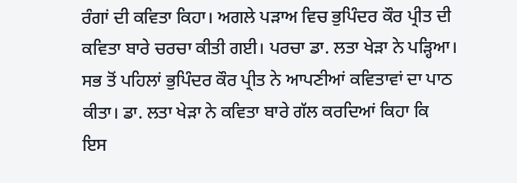ਰੰਗਾਂ ਦੀ ਕਵਿਤਾ ਕਿਹਾ। ਅਗਲੇ ਪੜਾਅ ਵਿਚ ਭੁਪਿੰਦਰ ਕੌਰ ਪ੍ਰੀਤ ਦੀ ਕਵਿਤਾ ਬਾਰੇ ਚਰਚਾ ਕੀਤੀ ਗਈ। ਪਰਚਾ ਡਾ. ਲਤਾ ਖੇੜਾ ਨੇ ਪੜ੍ਹਿਆ। ਸਭ ਤੋਂ ਪਹਿਲਾਂ ਭੁਪਿੰਦਰ ਕੌਰ ਪ੍ਰੀਤ ਨੇ ਆਪਣੀਆਂ ਕਵਿਤਾਵਾਂ ਦਾ ਪਾਠ ਕੀਤਾ। ਡਾ. ਲਤਾ ਖੇੜਾ ਨੇ ਕਵਿਤਾ ਬਾਰੇ ਗੱਲ ਕਰਦਿਆਂ ਕਿਹਾ ਕਿ ਇਸ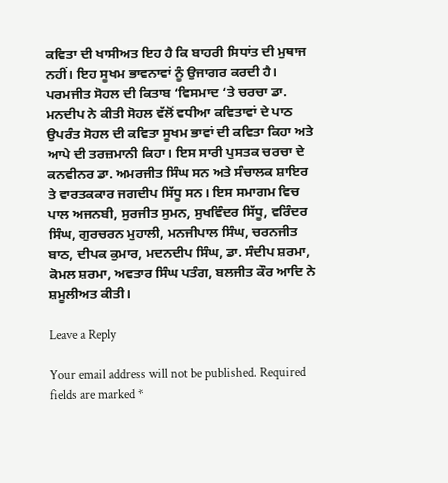ਕਵਿਤਾ ਦੀ ਖਾਸੀਅਤ ਇਹ ਹੈ ਕਿ ਬਾਹਰੀ ਸਿਧਾਂਤ ਦੀ ਮੁਥਾਜ ਨਹੀਂ। ਇਹ ਸੂਖਮ ਭਾਵਨਾਵਾਂ ਨੂੰ ਉਜਾਗਰ ਕਰਦੀ ਹੈ। ਪਰਮਜੀਤ ਸੋਹਲ ਦੀ ਕਿਤਾਬ ‘ਵਿਸਮਾਦ ‘ਤੇ ਚਰਚਾ ਡਾ. ਮਨਦੀਪ ਨੇ ਕੀਤੀ ਸੋਹਲ ਵੱਲੋਂ ਵਧੀਆ ਕਵਿਤਾਵਾਂ ਦੇ ਪਾਠ ਉਪਰੰਤ ਸੋਹਲ ਦੀ ਕਵਿਤਾ ਸੂਖਮ ਭਾਵਾਂ ਦੀ ਕਵਿਤਾ ਕਿਹਾ ਅਤੇ ਆਪੇ ਦੀ ਤਰਜ਼ਮਾਨੀ ਕਿਹਾ। ਇਸ ਸਾਰੀ ਪੁਸਤਕ ਚਰਚਾ ਦੇ ਕਨਵੀਨਰ ਡਾ. ਅਮਰਜੀਤ ਸਿੰਘ ਸਨ ਅਤੇ ਸੰਚਾਲਕ ਸ਼ਾਇਰ ਤੇ ਵਾਰਤਕਕਾਰ ਜਗਦੀਪ ਸਿੱਧੂ ਸਨ। ਇਸ ਸਮਾਗਮ ਵਿਚ ਪਾਲ ਅਜਨਬੀ, ਸੁਰਜੀਤ ਸੁਮਨ, ਸੁਖਵਿੰਦਰ ਸਿੱਧੂ, ਵਰਿੰਦਰ ਸਿੰਘ, ਗੁਰਚਰਨ ਮੁਹਾਲੀ, ਮਨਜੀਪਾਲ ਸਿੰਘ, ਚਰਨਜੀਤ ਬਾਠ, ਦੀਪਕ ਕੁਮਾਰ, ਮਦਨਦੀਪ ਸਿੰਘ, ਡਾ. ਸੰਦੀਪ ਸ਼ਰਮਾ, ਕੋਮਲ ਸ਼ਰਮਾ, ਅਵਤਾਰ ਸਿੰਘ ਪਤੰਗ, ਬਲਜੀਤ ਕੌਰ ਆਦਿ ਨੇ ਸ਼ਮੂਲੀਅਤ ਕੀਤੀ।

Leave a Reply

Your email address will not be published. Required fields are marked *